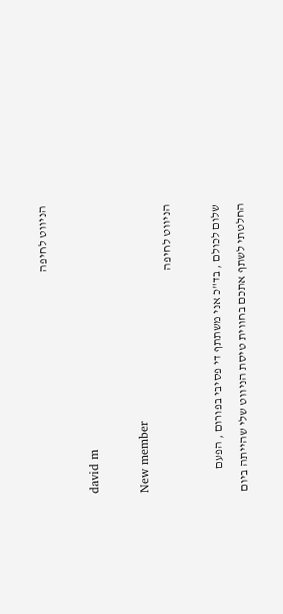הניווט לחיפה

david m

New member
הניווט לחיפה

שלום לכולם , בד"כ אני משתתף די פסיבי בפורום , הפעם החלטתי לשתף אתכם בחווית טיסת הניווט שלי שהייתה ביום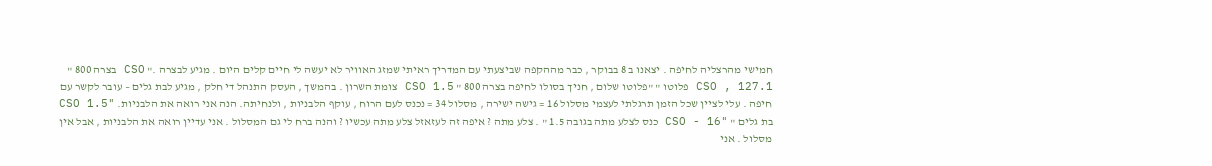חמישי מהרצליה לחיפה . יצאנו ב 8 בבוקר , כבר מההקפה שביצעתי עם המדריך ראיתי שמזג האוויר לא יעשה לי חיים קלים היום . מגיע לבצרה ." CSO בצרה 800 " CSO , 127.1 פלוטו " "פלוטו שלום , חניך בסולו לחיפה בצרה 800 " CSO 1.5 צומת השרון . בהמשך , העסק התנהל די חלק , מגיע לבת גלים – עובר לקשר עם חיפה . עלי לציין שכל הזמן תרגלתי לעצמי מסלול 16 = גישה ישירה , מסלול 34 = נכנס לעם הרוח , עוקף הלבניות , ולנחיתה. הנה אני רואה את הלבניות. "CSO 1.5 בת גלים " "CSO - 16 כנס לצלע מתה בגובה 1.5 " . צלע מתה ? איפה זה לעזאזל צלע מתה עכשיו ? והנה ברח לי גם המסלול . אני עדיין רואה את הלבניות , אבל אין מסלול . אני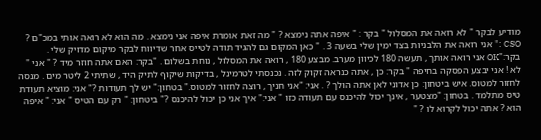מודיע לבקר " לא רואה את המסלול " בקר : " איפה אתה נימצא ? " מה זאת אומרת איפה אני נימצא . מה הוא לא רואה אותי במכ"ם ? CSO :" אני רואה את הלבניות בצד ימין שלי בשעה 3 . " כאן המקום גם להגיד תודה לטייס אחר שדיווח לבקר מיקום מדויק שלי . בקר:"OK אני רואה אותך , תעשה 180 לכיוון מערב. מבצע 180 , רואה את המסלול , נוחת בשלום . "בקר: האם אתה חוזר מיד ? " אני " לא ! אני יבצע הפסקה בחיפה " בקר: כן , אתה כנראה זקוק לזה . נכנסתי לטרמינל , בדיקות שיקוף לתיק היד , שתיתי 2 ליטר מים . מנסה לחזור למטוס. איש ביטחון: כן אדוני לאן אתה הולך ? . אני: "אני חניך , רוצה לחזור למטוס." בטחון:" יש לך תעודות ?" אני: מוציא תעודת טיס מתלמד . בטחון: "מצטער , אינך יכול להיכנס עם תעודה כזו " אני:" איך אני כן יכול להיכנס ?" ביטחון: " רק עם הטיס " אני: " איפה הוא ? אתה יכול לקרוא לו ? "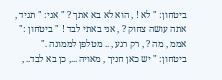ביטחון: " לא ! , הוא לא בא אתך ? " אני: " תגיד , אתה עושה צחוק ? , אני באתי לבד ! " ביטחון :" אממ , מה ? , רק רגע , .. מטלפן לממונה ." ביטחון: " יש כאן חניך , מאויה ..., כן בא לבד.. ,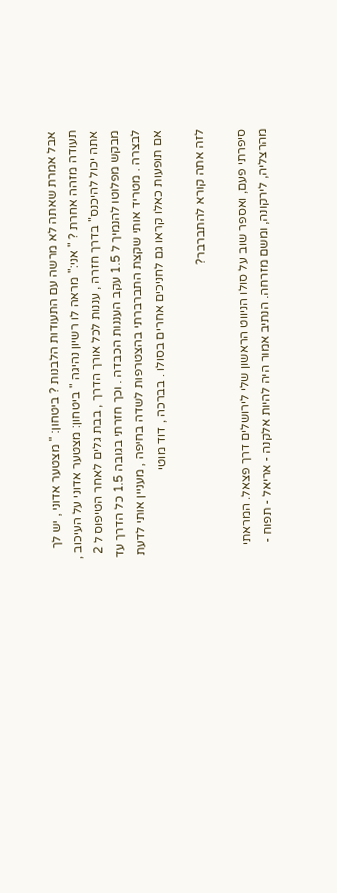אבל אמרת שאתה לא מרשה עם התעודות הלבנות ? ביטחון: " מצטער אדוני , יש לך תעודה מזהה אחרת ? " אני:" מראה לו רשיון נהיגה " ביטחון: מצטער אדוני על העיכוב , אתה יכול להיכנס" בדרך חזרה , עננות לכל אורך הדרך , בבת גלים לאחר הטיפוס ל 2 מבקש מפלוטו להנמיך ל 1.5 עקב העננות הכבדה . וכך חזרתי בגובה 1.5 כל הדרך עד לבצרה . מטריד אותי שקצת התברברתי בהצטרפות לשדה בחיפה , מעניין אותי לדעת אם תופעות כאלו קראו גם לחניכים אחרים בסולו . בברכה , דוד מוטי

לזה אתה קורא להתברבר?

סיפרתי פעם, ואספר שוב על סולו הניווט הראשון שלי לירושלים דרך פצאל. המראתי מהרצליה, לירקונה, ומשם מזרחה. הנתיב אמור היה להיות אלקנה - אריאל - תפוח -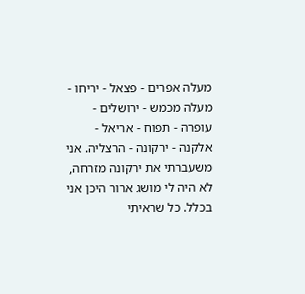מעלה אפרים - פצאל - יריחו - מעלה מכמש - ירושלים - עופרה - תפוח - אריאל - אלקנה - ירקונה - הרצליה. אני משעברתי את ירקונה מזרחה, לא היה לי מושג ארור היכן אני בכלל. כל שראיתי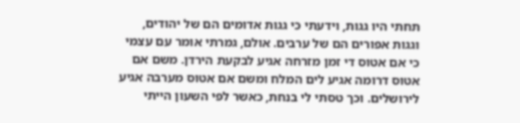תחתי היו גגות, וידעתי כי גגות אדומים הם של יהודים, וגגות אפורים הם של ערבים. אולם, גמרתי אומר עם עצמי כי אם אטוס די זמן מזרחה אגיע לבקעת הירדן. משם אם אטוס דרומה אגיע לים המלח ומשם אם אטוס מערבה אגיע לירושלים. וכך טסתי לי בנחת, כאשר לפי השעון הייתי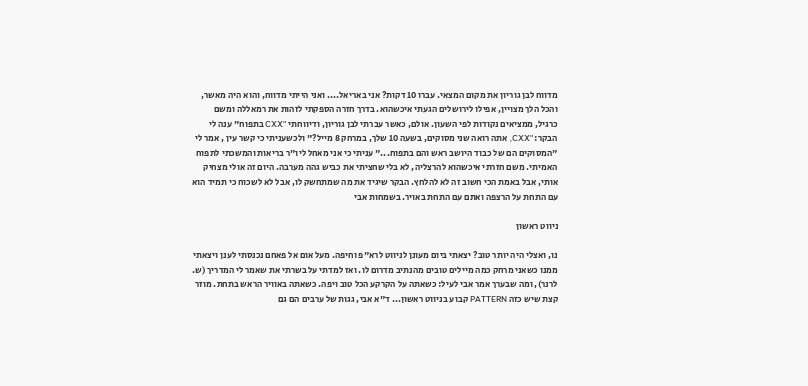מדווח לבן גוריון את מקום המצאי. עברו 10 דקות? אני באריאל.... ואני הייתי מדווח, והוא היה מאשר, והכל הלך מצויין, אפילו לירושלים הגעתי איכשהוא. בדרך חזרה הספקתי לזהות את רמאללה ומשם כרגיל, ממציאים נקודות לפי השעון. אולם, כאשר עברתי לבן גוריון, ודיווחתי "CXX בתפוח" ענה לי הבקר: "CXX, אתה רואה שני מסוקים, בשעה 10 שלך, במרחק 8 מייל?" ולכשעניתי כי קשר עין , אמר לי "המסוקים הם של כבוד היושב ראש והם בתפוח..." עניתי כי אני מאחל ליו"ר בריאות והמשכתי לתפוח האמיתי. משם חזרתי איכשהוא להרצליה, לא בלי שחציתי את כביש גהה מערבה. היום זה אולי מצחיק אותי, אבל באמת הכי חשוב זה לא להלחץ. הבקר שיגיד את מה שמתחשק לו, אבל לא לשכוח כי תמיד הוא עם התחת על הרצפה ואתם עם התחת באויר. בשמחות אבי

ניווט ראשון

נו, ואצלי היה יותר טוב? יצאתי ביום מעונן לניווט לרא"פ וחיפה. מעל אום אל פאחם נכנסתי לענן ויצאתי ממנו כשאני מרחק כמה מיילים טובים מהנתיב מדרום לו. ואז למדתי על בשרתי את שאמר לי המדריך (ש. לרנר), ומה שבערך אמר אבי לעיל: כשאתה על הקרקע הכל טוב ויפה. כשאתה באוויר הראש בתחת. מוזר קצת שיש כזה PATTERN קבוע בניווט ראשון... ד"א אבי, גגות של ערבים הם גם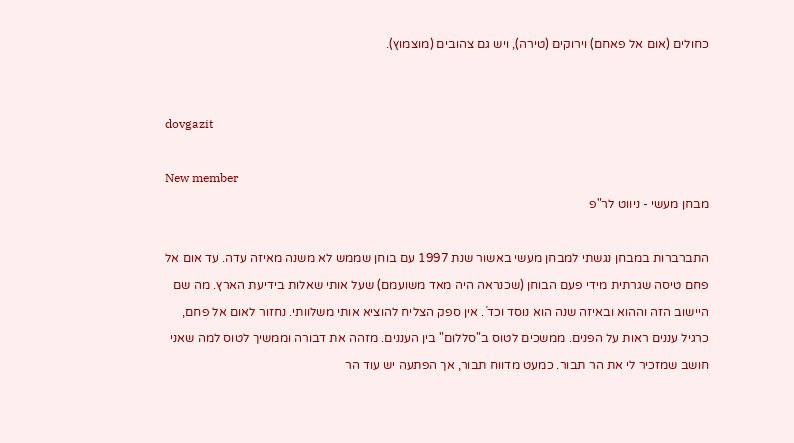כחולים (אום אל פאחם) וירוקים (טירה), ויש גם צהובים (מוצמוץ).


dovgazit

New member
מבחן מעשי - ניווט לר"פ

התברברות במבחן נגשתי למבחן מעשי באשור שנת 1997 עם בוחן שממש לא משנה מאיזה עדה. עד אום אל פחם טיסה שגרתית מידי פעם הבוחן (שכנראה היה מאד משועמם) שעל אותי שאלות בידיעת הארץ. מה שם היישוב הזה וההוא ובאיזה שנה הוא נוסד וכד´. אין ספק הצליח להוציא אותי משלוותי. נחזור לאום אל פחם, כרגיל עננים ראות על הפנים. ממשכים לטוס ב"סללום" בין העננים. מזהה את דבורה וממשיך לטוס למה שאני חושב שמזכיר לי את הר תבור. כמעט מדווח תבור, אך הפתעה יש עוד הר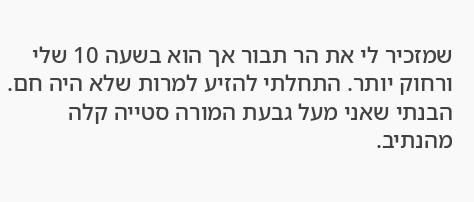שמזכיר לי את הר תבור אך הוא בשעה 10 שלי ורחוק יותר. התחלתי להזיע למרות שלא היה חם. הבנתי שאני מעל גבעת המורה סטייה קלה מהנתיב.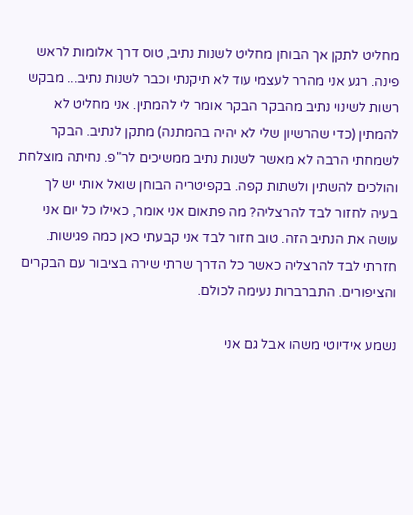מחליט לתקן אך הבוחן מחליט לשנות נתיב, טוס דרך אלומות לראש פינה. רגע אני מהרר לעצמי עוד לא תיקנתי וכבר לשנות נתיב... מבקש רשות לשינוי נתיב מהבקר הבקר אומר לי להמתין. אני מחליט לא להמתין (כדי שהרשיון שלי לא יהיה בהמתנה) מתקן לנתיב. הבקר לשמחתי הרבה לא מאשר לשנות נתיב ממשיכים לר"פ. נחיתה מוצלחת והולכים להשתין ולשתות קפה. בקפיטריה הבוחן שואל אותי יש לך בעיה לחזור לבד להרצליה? מה פתאום אני אומר, כאילו כל יום אני עושה את הנתיב הזה. טוב חזור לבד אני קבעתי כאן כמה פגישות. חזרתי לבד להרצליה כאשר כל הדרך שרתי שירה בציבור עם הבקרים והציפורים. התברברות נעימה לכולם.

נשמע אידיוטי משהו אבל גם אני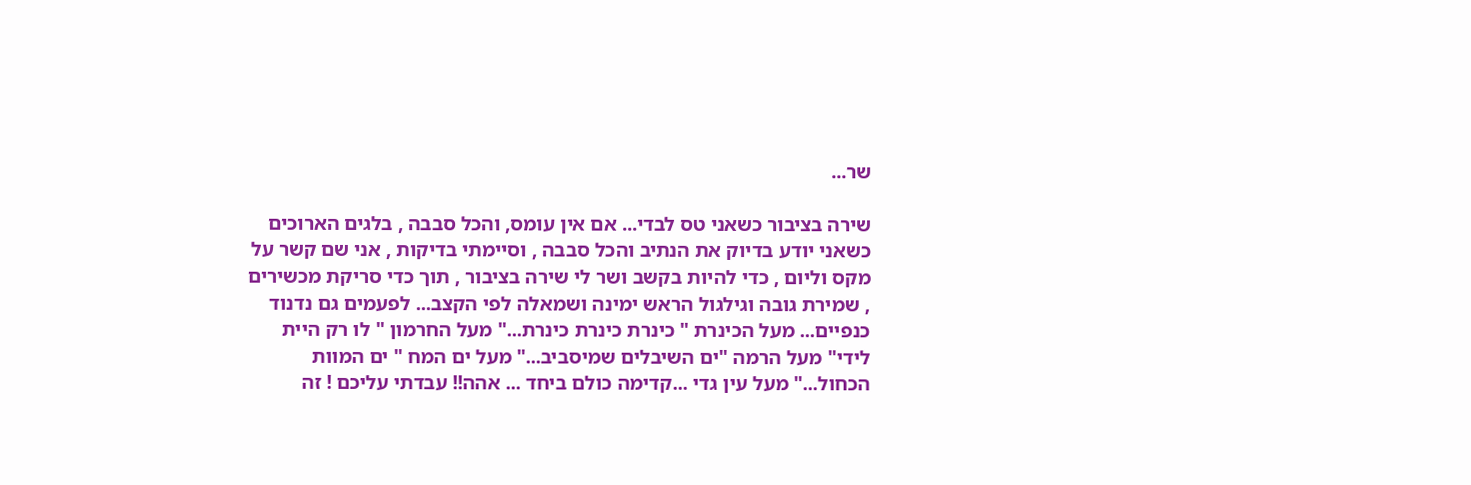שר...

שירה בציבור כשאני טס לבדי... אם אין עומס, והכל סבבה , בלגים הארוכים כשאני יודע בדיוק את הנתיב והכל סבבה , וסיימתי בדיקות , אני שם קשר על מקס וליום , כדי להיות בקשב ושר לי שירה בציבור , תוך כדי סריקת מכשירים , שמירת גובה וגילגול הראש ימינה ושמאלה לפי הקצב... לפעמים גם נדנוד כנפיים... מעל הכינרת " כינרת כינרת כינרת..." מעל החרמון " לו רק היית לידי" מעל הרמה "ים השיבלים שמיסביב..." מעל ים המח " ים המוות הכחול..." מעל עין גדי ...קדימה כולם ביחד ... אהה!! עבדתי עליכם ! זה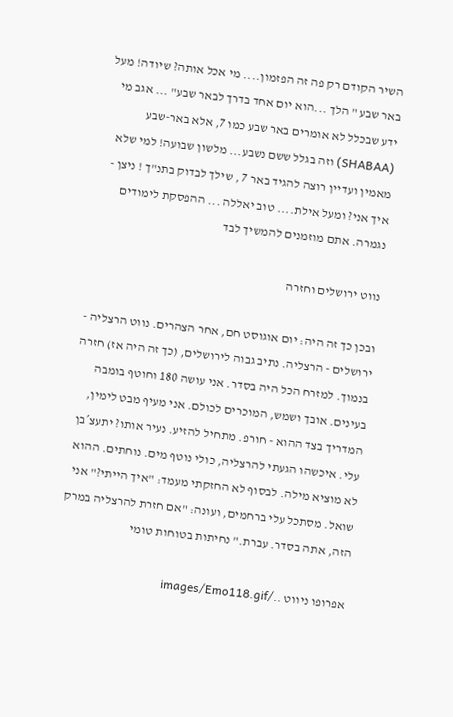השיר הקודם רק פה זה הפזמון.... מי אכל אותה? שיודה! מעל באר שבע " הלך ...הוא יום אחד בדרך לבאר שבע" ... אגב מי ידע שבכלל לא אומרים באר שבע כמו 7, אלא באר-שבע (SHABAA) וזה בגלל ששם נשבע... מלשון שבועה! למי שלא מאמין ועדיין רוצה להגיד באר 7 , שילך לבדוק בתנ"ך ! ניצן - איך אני? ומעל אילת.... טוב יאללה ... ההפסקת לימודים נגמרה. אתם מוזמנים להמשיך לבד

נווט ירושלים וחזרה

ובכן כך זה היה: יום אוגוסט חם, אחר הצהרים. נווט הרצליה - ירושלים - הרצליה. נתיב גבוה לירושלים, (כך זה היה אז) חזרה בנמוך. למזרח הכל היה בסדר. אני עושה 180 וחוטף בומבה בעינים. אובך ושמש, המוכרים לכולם. אני מעיף מבט לימין, המדריך בצד ההוא - חורפ. מתחיל להזיע. נעיר אותו? יתעצ´בן עלי. איכשהו הגעתי להרצליה, כולי נוטף מים. נוחתים. ההוא לא מוציא מילה. לבסוף לא החזקתי מעמד: "איך הייתי?" אני שואל. מסתכל עלי ברחמים, ועונה: "אם חזרת להרצליה במרק הזה, אתה בסדר. עברת." נחיתות בטוחות טומי

אפרופו ניווט ../images/Emo118.gif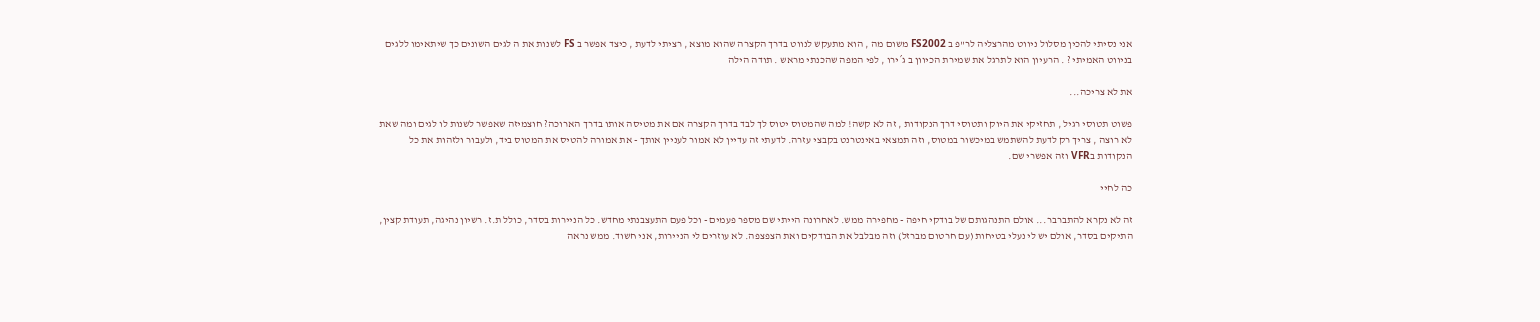אני נסיתי להכין מסלול ניווט מהרצליה לר"פ ב FS2002 משום מה , הוא מתעקש לנווט בדרך הקצרה שהוא מוצא , רציתי לדעת , כיצד אפשר ב FS לשנות את ה לגים השונים כך שיתאימו ללגים בניווט האמיתי ? . הרעיון הוא לתרגל את שמירת הכיוון ב ג´ירו , לפי המפה שהכנתי מראש . תודה הילה

את לא צריכה...

פשוט תטוסי רגיל , תחזיקי את היוק ותטוסי דרך הנקודות , זה לא קשה! למה שהמטוס יטוס לך לבד בדרך הקצרה אם את מטיסה אותו בדרך הארוכה? חוצמיזה שאפשר לשנות לו לגים ומה שאת לא רוצה , צריך רק לדעת להשתמש במיכשור במטוס, וזה תמצאי באינטרנט בקבצי עזרה. לדעתי זה עדיין לא אמור לעניין אותך - את אמורה להטיס את המטוס ביד, ולעבור ולזהות את כל הנקודות בVFR וזה אפשרי שם.

כה לחיי

זה לא נקרא להתברבר... אולם התנהגותם של בודקי חיפה - מחפירה ממש. לאחרונה הייתי שם מספר פעמים - וכל פעם התעצבנתי מחדש. כל הניירות בסדר, כולל ת.ז. רשיון נהיגה, תעודת קצין, התיקים בסדר, אולם יש לי נעלי בטיחות (עם חרטום מברזל) וזה מבלבל את הבודקים ואת הצפצפה. לא עוזרים לי הניירות, אני חשוד. ממש נראה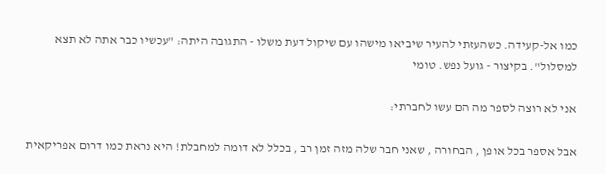כמו אל-קעידה. כשהעזתי להעיר שיביאו מישהו עם שיקול דעת משלו - התגובה היתה: "עכשיו כבר אתה לא תצא למסלול". בקיצור - גועל נפש. טומי

אני לא רוצה לספר מה הם עשו לחברתי:

אבל אספר בכל אופן , הבחורה , שאני חבר שלה מזה זמן רב , בכלל לא דומה למחבלת! היא נראת כמו דרום אפריקאית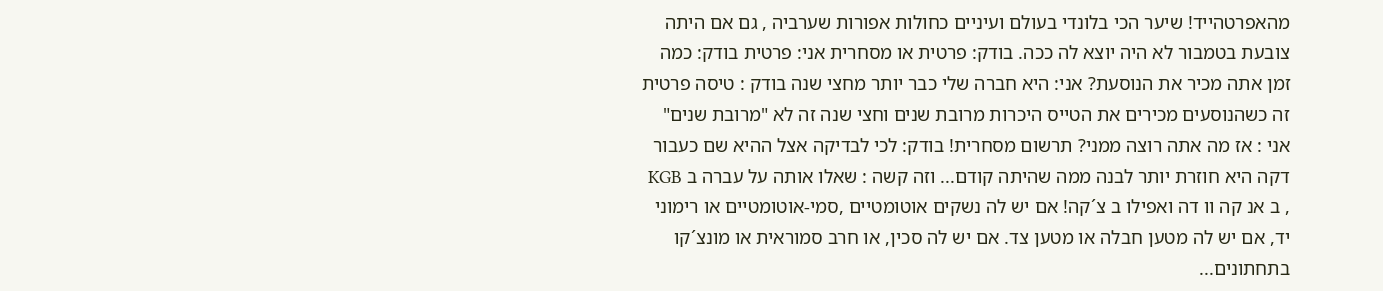מהאפרטהייד! שיער הכי בלונדי בעולם ועיניים כחולות אפורות שערביה , גם אם היתה צובעת בטמבור לא היה יוצא לה ככה. בודק: פרטית או מסחרית אני: פרטית בודק: כמה זמן אתה מכיר את הנוסעת? אני: היא חברה שלי כבר יותר מחצי שנה בודק : טיסה פרטית זה כשהנוסעים מכירים את הטייס היכרות מרובת שנים וחצי שנה זה לא "מרובת שנים" אני : אז מה אתה רוצה ממני? תרשום מסחרית! בודק: לכי לבדיקה אצל ההיא שם כעבור דקה היא חוזרת יותר לבנה ממה שהיתה קודם... וזה קשה : שאלו אותה על עברה ב KGB , ב אנ קה וו דה ואפילו ב צ´קה! אם יש לה נשקים אוטומטיים ,סמי-אוטומטיים או רימוני יד, אם יש לה מטען חבלה או מטען צד. אם יש לה סכין, או חרב סמוראית או מונצ´קו בתחתונים...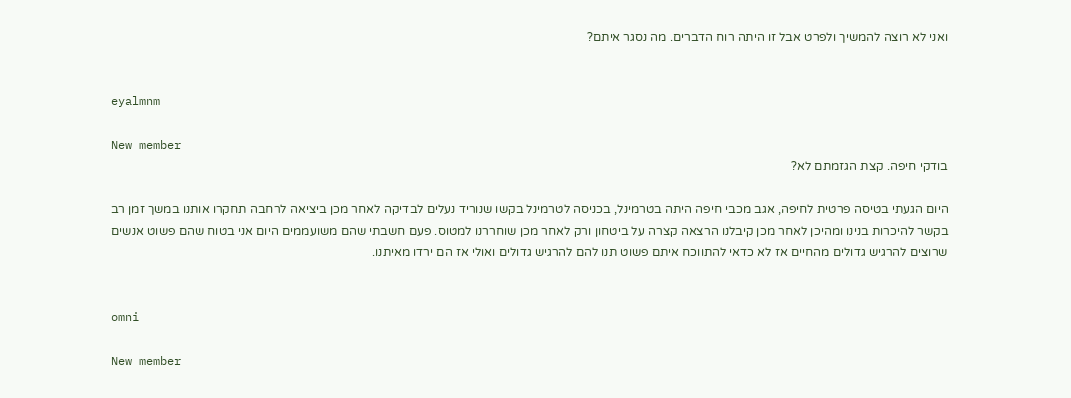ואני לא רוצה להמשיך ולפרט אבל זו היתה רוח הדברים. מה נסגר איתם?


eyalmnm

New member
בודקי חיפה. קצת הגזמתם לא?

היום הגעתי בטיסה פרטית לחיפה, אגב מכבי חיפה היתה בטרמינל, בכניסה לטרמינל בקשו שנוריד נעלים לבדיקה לאחר מכן ביציאה לרחבה תחקרו אותנו במשך זמן רב בקשר להיכרות בנינו ומהיכן לאחר מכן קיבלנו הרצאה קצרה על ביטחון ורק לאחר מכן שוחררנו למטוס. פעם חשבתי שהם משועממים היום אני בטוח שהם פשוט אנשים שרוצים להרגיש גדולים מהחיים אז לא כדאי להתווכח איתם פשוט תנו להם להרגיש גדולים ואולי אז הם ירדו מאיתנו.


omni

New member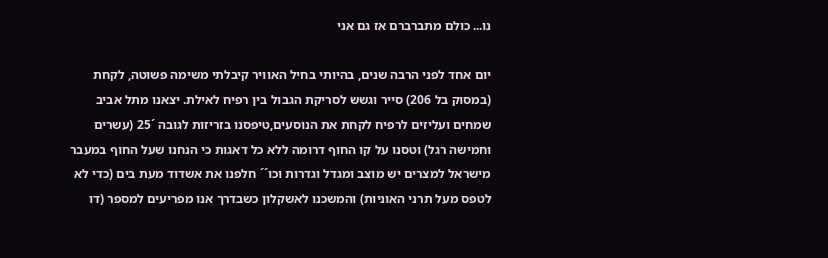נו... כולם מתברברם אז גם אני

יום אחד לפני הרבה שנים, בהיותי בחיל האוויר קיבלתי משימה פשוטה, לקחת (במסוק בל 206) סייר וגשש לסריקת הגבול בין רפיח לאילת. יצאנו מתל אביב שמחים ועליזים לרפיח לקחת את הנוסעים,טיפסנו בזריזות לגובה ´25 (עשרים וחמישה רגל) וטסנו על קו החוף דרומה ללא כל דאגות כי הנחנו שעל החוף במעבר מישראל למצרים יש מוצב ומגדל וגדרות וכו´´ חלפנו את אשדוד מעת בים (כדי לא לטפס מעל תרני האוניות) והמשכנו לאשקלון כשבדרך אנו מפריעים למספר (דו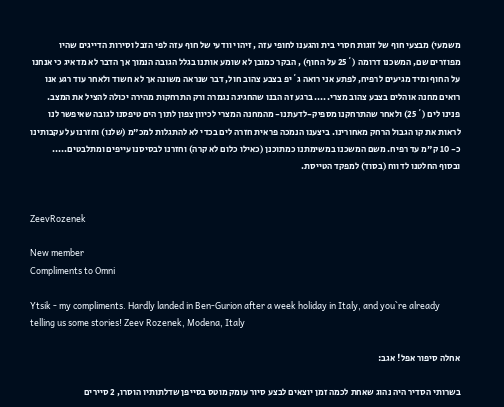משמעי) מבצעי חוף של זוגות חסרי בית והגענו לחופי עזה , זיהוי וודעי של חוף עזה לפי הזבל וסירות הדייגים שהיו מפוזרים שם, המשכנו דרומה (´25 על החוף) , הבקר כמובן לא שומע אותנו בגלל הגובה הנמוך אך הדבר לא מדאיג כי אנחנו על החוף ומיד מגיעים לרפיח, לפתע אני רואה ג´יפ בצבע צהוב חול, דבר שנראה משונה אך לא חשוד ולאחר עוד רגע אנו רואים מחנה אוהלים בצבע צהוב מצרי..... ברגע זה הבנו שהחגיגה נגמרה ורק התרחקות מהירה יכולה להציל את המצב. פנינו לים (´25) ולאחר שהתרחקנו מספיק-לדעתנו- מהמחנה המצרי לכיוון צפון לתוך הים טיפסנו לגובה שאיפשר לנו לראות את קו הגבול הרחק מאחורינו. ביצענו הנמכה פראית חזרה לים בכדי לא להתגלות למכ"מ (שלנו) וחזרנו על עקבותינו כ- 10 ק"מ עד רפיח. משם המשכנו במשימתנו כמתוכנן (כאילו כלום לא קרה) וחזרנו לבסיסנו עייפים ומתלבטים..... ובסוף החלטנו לדווח (בסוד) למפקד הטייסת.


ZeevRozenek

New member
Compliments to Omni

Ytsik - my compliments. Hardly landed in Ben-Gurion after a week holiday in Italy, and you`re already telling us some stories! Zeev Rozenek, Modena, Italy

אחלה סיפור אפל! אגב:

בשרותי הסדיר היה נהוג שאחת לכמה זמן יוצאים לבצע סיור עומק מוטס בסייפן שדלתותיו הוסרו, 2 סיירים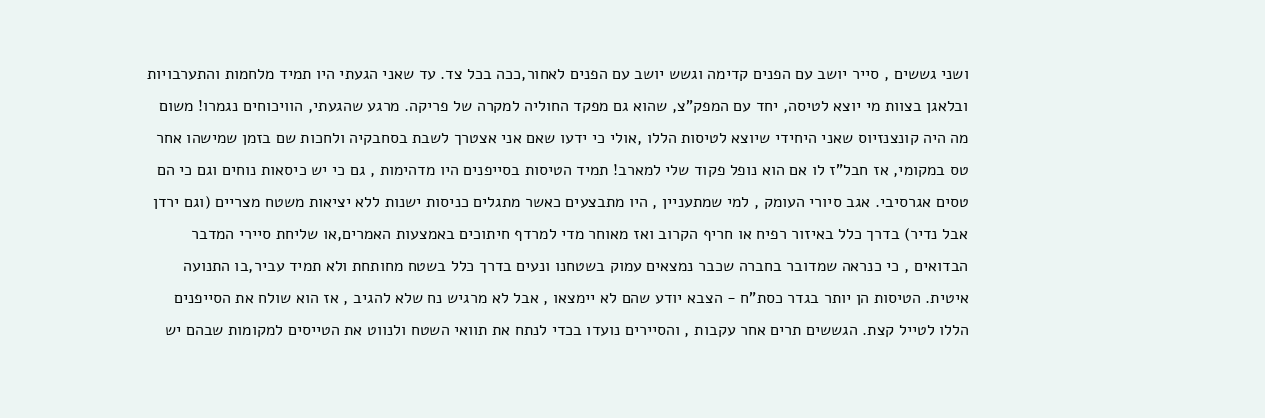ושני גששים , סייר יושב עם הפנים קדימה וגשש יושב עם הפנים לאחור,ככה בכל צד. עד שאני הגעתי היו תמיד מלחמות והתערבויות ובלאגן בצוות מי יוצא לטיסה, יחד עם המפק"צ, שהוא גם מפקד החוליה למקרה של פריקה. מרגע שהגעתי, הוויכוחים נגמרו! משום מה היה קונצנזיוס שאני היחידי שיוצא לטיסות הללו ,אולי כי ידעו שאם אני אצטרך לשבת בסחבקיה ולחכות שם בזמן שמישהו אחר טס במקומי, אז חבל"ז לו אם הוא נופל פקוד שלי למארב! תמיד הטיסות בסייפנים היו מדהימות , גם כי יש כיסאות נוחים וגם כי הם טסים אגרסיבי. אגב סיורי העומק , למי שמתעניין , היו מתבצעים כאשר מתגלים כניסות ישנות ללא יציאות משטח מצריים (וגם ירדן אבל נדיר) בדרך כלל באיזור רפיח או חריף הקרוב ואז מאוחר מדי למרדף חיתוכים באמצעות האמרים,או שליחת סיירי המדבר הבדואים , כי כנראה שמדובר בחברה שכבר נמצאים עמוק בשטחנו ונעים בדרך כלל בשטח מחותחת ולא תמיד עביר,בו התנועה איטית. הטיסות הן יותר בגדר כסת"ח - הצבא יודע שהם לא יימצאו , אבל לא מרגיש נח שלא להגיב , אז הוא שולח את הסייפנים הללו לטייל קצת. הגששים תרים אחר עקבות , והסיירים נועדו בכדי לנתח את תוואי השטח ולנווט את הטייסים למקומות שבהם יש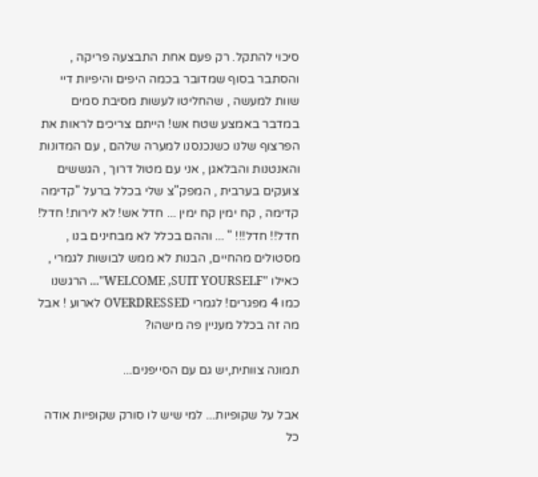סיכוי להתקל. רק פעם אחת התבצעה פריקה , והסתבר בסוף שמדובר בכמה היפים והיפיות דיי שוות למעשה , שהחליטו לעשות מסיבת סמים במדבר באמצע שטח אש! הייתם צריכים לראות את הפרצוף שלנו כשנכנסנו למערה שלהם , עם המדונות והאנטנות והבלאגן , אני עם מטול דרוך , הגששים צועקים בערבית , המפק"צ שלי בכלל ברעל "קדימה קדימה , קח ימין קח ימין ... חדל אש! לא לירות! חדל! חדל!! חדל!!! " ... וההם בכלל לא מבחינים בנו , מסטולים מהחיים, הבנות לא ממש לבושות לגמרי , כאילו "WELCOME ,SUIT YOURSELF"... הרגשנו כמו 4 מפגרים! לגמרי OVERDRESSED לארוע ! אבל מה זה בכלל מעניין פה מישהו?

תמונה צוותית,יש גם עם הסייפנים...

אבל על שקופיות... למי שיש לו סורק שקופיות אודה כל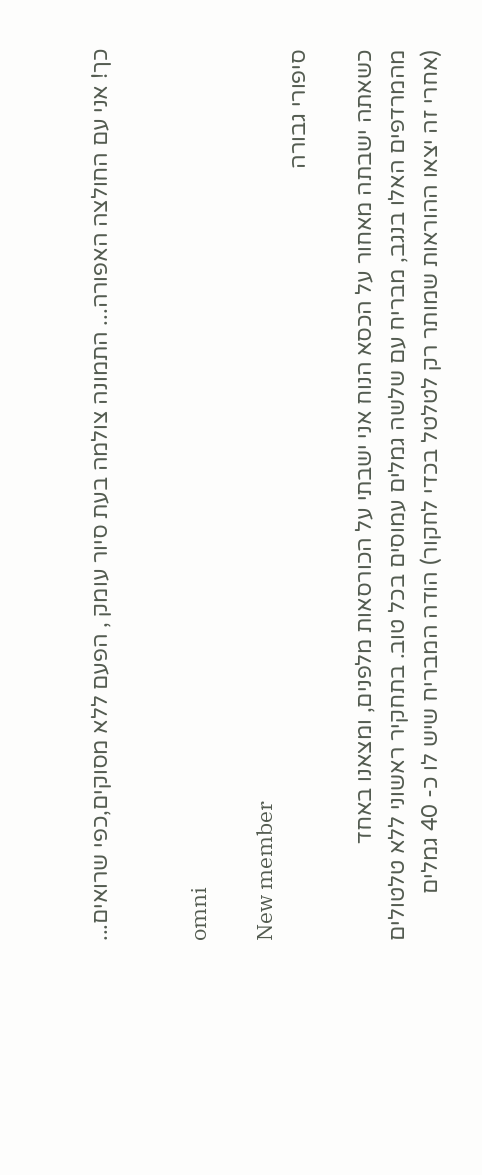כך! אני עם החולצה האפורה... התמונה צולמה בעת סיור עומק , הפעם ללא מסוקים,כפי שרואים...


omni

New member
סיפורי גבורה

כשאתה ישבתה מאחור על הכסא הנוח אני ישבתי על הכורסאות מלפנים, ומצאנו באחד מהמרדפים האלו בנגב, מבריח עם שלשה גמלים עמוסים בכל טוב. בתחקיר ראשוני ללא טלטולים (אחרי זה יצאו ההוראות שמותר רק לטלטל בכדי לחקור) הודה המבריח שיש לו כ- 40 גמלים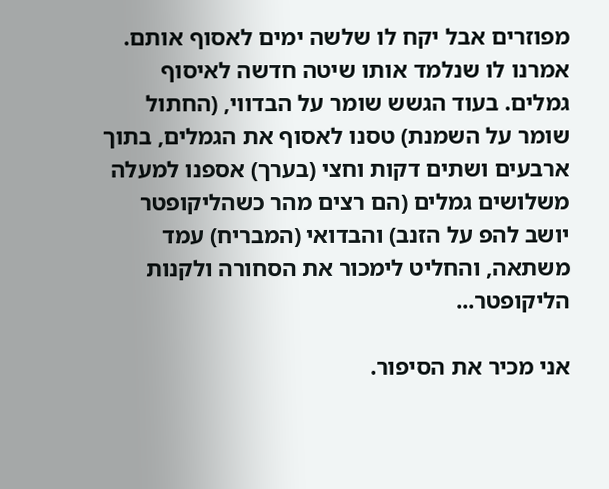מפוזרים אבל יקח לו שלשה ימים לאסוף אותם. אמרנו לו שנלמד אותו שיטה חדשה לאיסוף גמלים. בעוד הגשש שומר על הבדווי, (החתול שומר על השמנת) טסנו לאסוף את הגמלים, בתוך ארבעים ושתים דקות וחצי (בערך) אספנו למעלה משלושים גמלים (הם רצים מהר כשהליקופטר יושב להפ על הזנב) והבדואי (המבריח) עמד משתאה, והחליט לימכור את הסחורה ולקנות הליקופטר...

אני מכיר את הסיפור.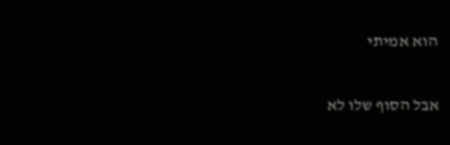הוא אמיתי

אבל הסוף שלו לא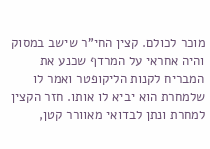מוכר לכולם. קצין החי"ר שישב במסוק והיה אחראי על המרדף שכנע את המבריח לקנות הליקופטר ואמר לו שלמחרת הוא יביא לו אותו. חזר הקצין למחרת ונתן לבדואי מאוורר קטן,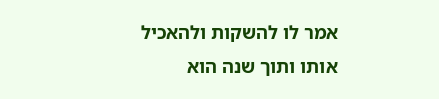אמר לו להשקות ולהאכיל אותו ותוך שנה הוא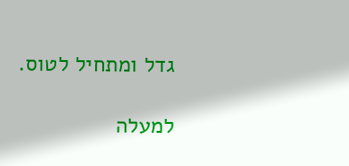גדל ומתחיל לטוס.

למעלה